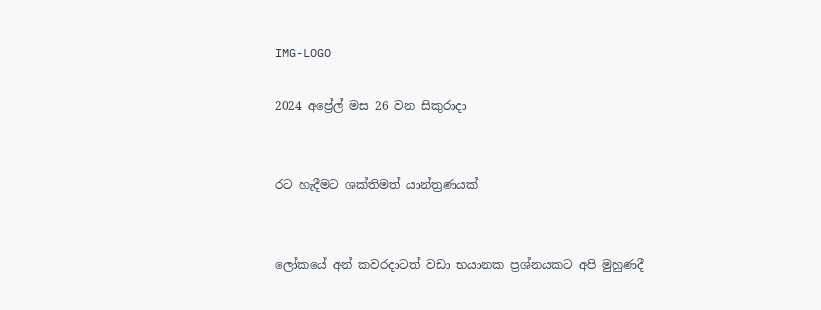IMG-LOGO

2024 අප්‍රේල් මස 26 වන සිකුරාදා


රට හැදීමට ශක්තිමත් යාන්ත්‍රණයක්


ලෝකයේ අන් කවරද‌ාටත් වඩා භයානක ප්‍රශ්නයකට අපි මුහුණදී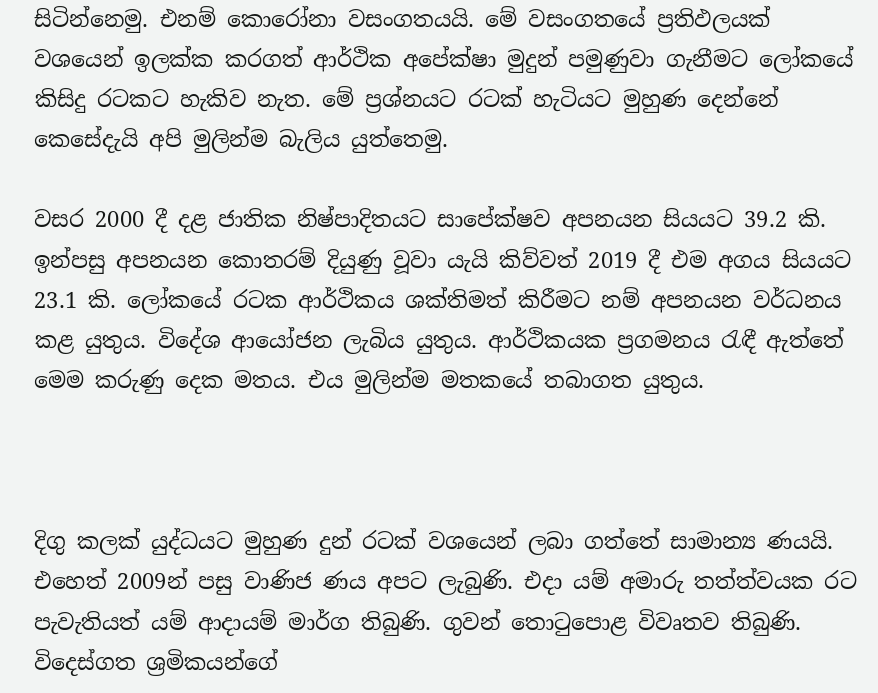සිටින්නෙමු. එනම් කොරෝනා වසංගතයයි. මේ වසංගතයේ ප්‍රතිඵලයක් වශයෙන් ඉලක්ක කරගත් ආර්ථික අපේක්ෂා මුදුන් පමුණුවා ගැනීමට ලෝකයේ කිසිදු රටකට හැකිව නැත. මේ ප්‍රශ්නයට රටක් හැටියට මුහුණ දෙන්නේ කෙසේදැයි අපි මුලින්ම බැලිය යුත්තෙමු.

වසර 2000 දී දළ ජාතික නිෂ්පාදිතයට සාපේක්ෂව අපනයන සියයට 39.2 කි. ඉන්පසු අපනයන කොතරම් දියුණු වූවා යැයි කිව්වත් 2019 දී එම අගය සියයට 23.1 කි. ලෝකයේ රටක ආර්ථිකය ශක්තිමත් කිරීමට නම් අපනයන වර්ධනය කළ යුතුය. විදේශ ආයෝජන ලැබිය යුතුය. ආර්ථිකයක ප්‍රගමනය රැඳී ඇත්තේ මෙම කරුණු දෙක මතය. එය මුලින්ම මතකයේ තබාගත යුතුය.



දිගු කලක් යුද්ධයට මුහුණ දුන් රටක් වශයෙන් ලබා ගත්තේ සාමාන්‍ය ණයයි. එහෙත් 2009න් පසු වාණිජ ණය අපට ලැබුණි. එද‌ා යම් අමාරු තත්ත්වයක රට පැවැතියත් යම් ආද‌ායම් මාර්ග තිබුණි. ගුවන් තොටුපොළ විවෘතව තිබුණි. විදෙස්ගත ශ්‍රමිකයන්ගේ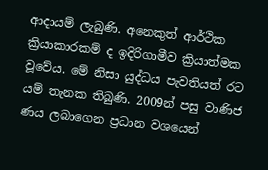ආද‌ායම් ලැබුණි. අනෙකුත් ආර්ථික ක්‍රියාකාරකම් ද ඉදිරිගාමීව ක්‍රියාත්මක වූවේය. මේ නිසා යුද්ධය පැවතියත් රට යම් තැනක තිබුණි. 2009න් පසු වාණිජ ණය ලබාගෙන ප්‍රධාන වශයෙන්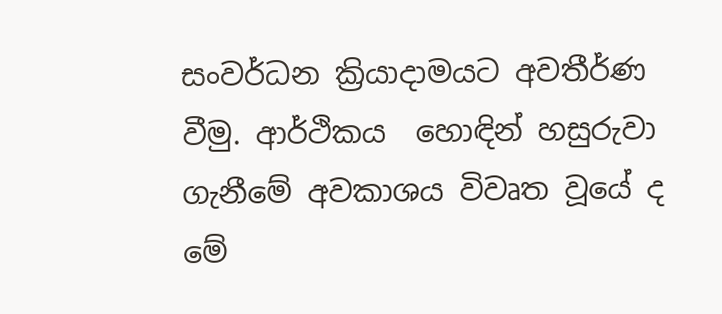සංවර්ධන ක්‍රියාද‌ාමයට අවතීර්ණ වීමු. ආර්ථිකය  හොඳින් හසුරුවා ගැනීමේ අවකාශය විවෘත වූයේ ද මේ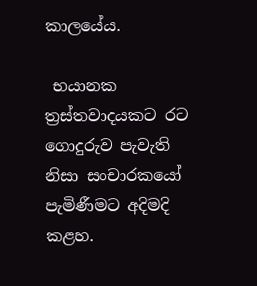කාලයේය.

 භයානක ත්‍රස්තවාදයකට රට ගොදුරුව පැවැති නිසා සංචාරකයෝ පැමිණීමට අදිමදි කළහ.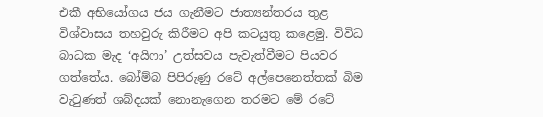එකී අභියෝගය ජය ගැනීමට ජාත්‍යන්තරය තුළ විශ්වාසය තහවුරු කිරීමට අපි කටයුතු කළෙමු. විවිධ බාධක මැද ‘අයිෆා’ උත්සවය පැවැත්වීමට පියවර ගත්තේය. බෝම්බ පිපිරුණු රටේ අල්පෙනෙත්තක් බිම වැටුණත් ශබ්දයක් නොනැගෙන තරමට මේ රටේ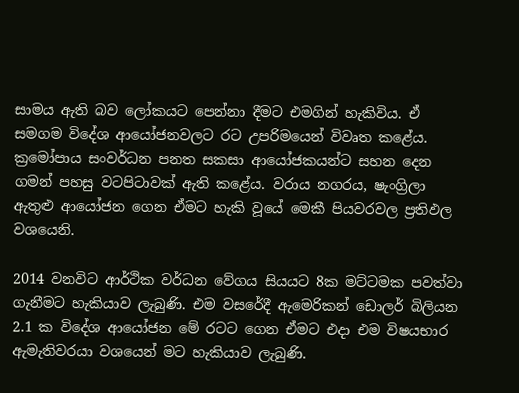සාමය ඇති බව ලෝකයට පෙන්නා දීමට එමගින් හැකිවිය. ඒ සමගම විදේශ ආයෝජනවලට රට උපරිමයෙන් විවෘත කළේය. ක්‍රමෝපාය සංවර්ධන පනත සකසා ආයෝජකයන්ට සහන දෙන ගමන් පහසු වටපිටාවක් ඇති කළේය. වරාය නගරය, ෂැංග්‍රිලා ඇතුළු ආයෝජන ගෙන ඒමට හැකි වූයේ මෙකී පියවරවල ප්‍රතිඵල වශයෙනි.

2014 වනවිට ආර්ථික වර්ධන වේගය සියයට 8ක මට්ටමක පවත්වා ගැනීමට හැකියාව ලැබුණි. එම වසරේදී ඇමෙරිකන් ඩොලර් බිලියන 2.1 ක විදේශ ආයෝජන මේ රටට ගෙන ඒමට එද‌ා එම විෂයභාර ඇමැතිවරයා වශයෙන් මට හැකියාව ලැබුණි.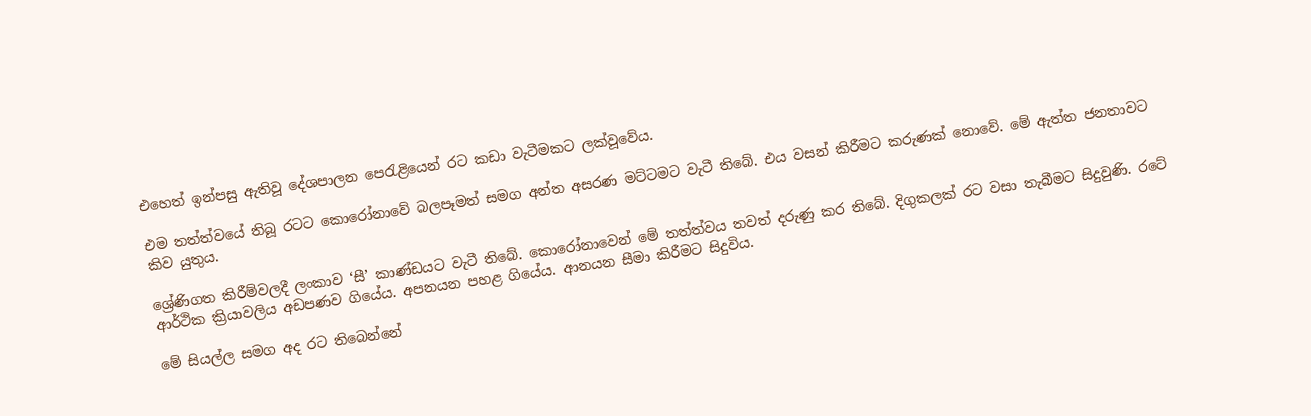එහෙත් ඉන්පසු ඇතිවූ දේශපාලන පෙරැළියෙන් රට කඩා වැටීමකට ලක්වූවේය.

එම තත්ත්වයේ තිබූ රටට කොරෝනාවේ බලපෑමත් සමග අන්ත අසරණ මට්ටමට වැටී තිබේ. එය වසන් කිරීමට කරුණක් නොවේ. මේ ඇත්ත ජනතාවට කිව යුතුය.

ශ්‍රේණිගත කිරීම්වලදී ලංකාව ‘සී’ කාණ්ඩයට වැටී තිබේ. කොරෝනාවෙන් මේ තත්ත්වය තවත් දරුණු කර තිබේ. දිගුකලක් රට වසා තැබීමට සිදුවුණි. රටේ ආර්ථික ක්‍රියාවලිය අඩපණව ගියේය. අපනයන පහළ ගියේය. ආනයන සීමා කිරීමට සිදුවිය.

මේ සියල්ල සමග අද රට තිබෙන්නේ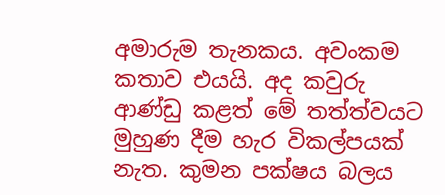අමාරුම තැනකය. අවංකම කතාව එයයි. අද කවුරු ආණ්ඩු කළත් මේ තත්ත්වයට මුහුණ දීම හැර විකල්පයක් නැත. කුමන පක්ෂය බලය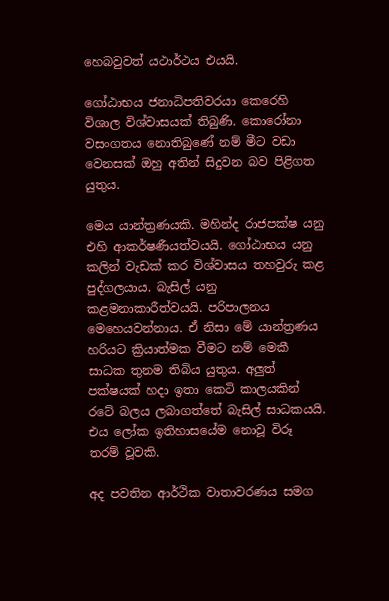හෙබවුවත් යථාර්ථය එයයි.

ගෝඨාභය ජනාධිපතිවරයා කෙරෙහි විශාල විශ්වාසයක් තිබුණි. කොරෝනා වසංගතය නොතිබුණේ නම් මීට වඩා වෙනසක් ඔහු අතින් සිදුවන බව පිළිගත යුතුය.

මෙය යාන්ත්‍රණයකි. මහින්ද රාජපක්ෂ යනු එහි ආකර්ෂණීයත්වයයි. ගෝඨාභය යනු කලින් වැඩක් කර විශ්වාසය තහවුරු කළ පුද්ගලයාය. බැසිල් යනු කළමනාකාරීත්වයයි. පරිපාලනය මෙහෙයවන්නාය. ඒ නිසා මේ යාන්ත්‍රණය හරියට ක්‍රියාත්මක වීමට නම් මෙකී සාධක තුනම තිබිය යුතුය. අලුත් පක්ෂයක් හද‌ා ඉතා කෙටි කාලයකින් රටේ බලය ලබාගත්තේ බැසිල් සාධකයයි. එය ලෝක ඉතිහාසයේම නොවූ විරූ තරම් වූවකි.

අද පවතින ආර්ථික වාතාවරණය සමග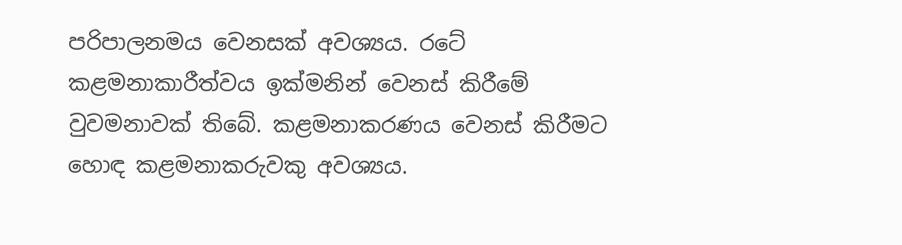පරිපාලනමය වෙනසක් අවශ්‍යය. රටේ කළමනාකාරීත්වය ඉක්මනින් වෙනස් කිරීමේ වුවමනාවක් තිබේ. කළමනාකරණය වෙනස් කිරීමට හොඳ කළමනාකරුවකු අවශ්‍යය.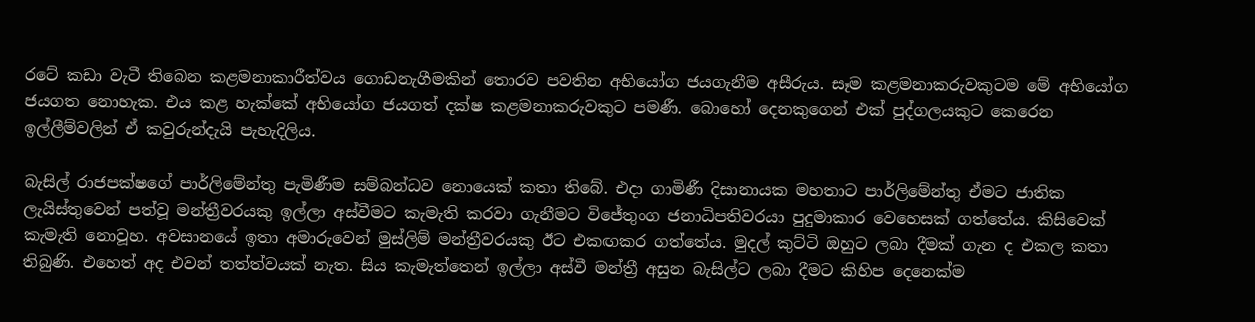රටේ කඩා වැටී තිබෙන කළමනාකාරීත්වය ගොඩනැගීමකින් තොරව පවතින අභියෝග ජයගැනීම අසීරුය. සෑම කළමනාකරුවකුටම මේ අභියෝග ජයගත නොහැක. එය කළ හැක්කේ අභියෝග ජයගත් දක්ෂ කළමනාකරුවකුට පමණී. බොහෝ දෙනකුගෙන් එක් පුද්ගලයකුට කෙරෙන ඉල්ලීම්වලින් ඒ කවුරුන්දැයි පැහැදිලිය.

බැසිල් රාජපක්ෂගේ පාර්ලිමේන්තු පැමිණීම සම්බන්ධව නොයෙක් කතා තිබේ. එද‌ා ගාමිණී දිසානායක මහතාට පාර්ලිමේන්තු ඒමට ජාතික ලැයිස්තුවෙන් පත්වූ මන්ත්‍රීවරයකු ඉල්ලා අස්වීමට කැමැති කරවා ගැනීමට විජේතුංග ජනාධිපතිවරයා පුදුමාකාර වෙහෙසක් ගත්තේය. කිසිවෙක් කැමැති නොවූහ. අවසානයේ ඉතා අමාරුවෙන් මුස්ලිම් මන්ත්‍රීවරයකු ඊට එකඟකර ගත්තේය. මුදල් කුට්ටි ඔහුට ලබා දීමක් ගැන ද එකල කතා තිබුණි. එහෙත් අද එවන් තත්ත්වයක් නැත. සිය කැමැත්තෙන් ඉල්ලා අස්වී මන්ත්‍රී අසුන බැසිල්ට ලබා දීමට කිහිප දෙනෙක්ම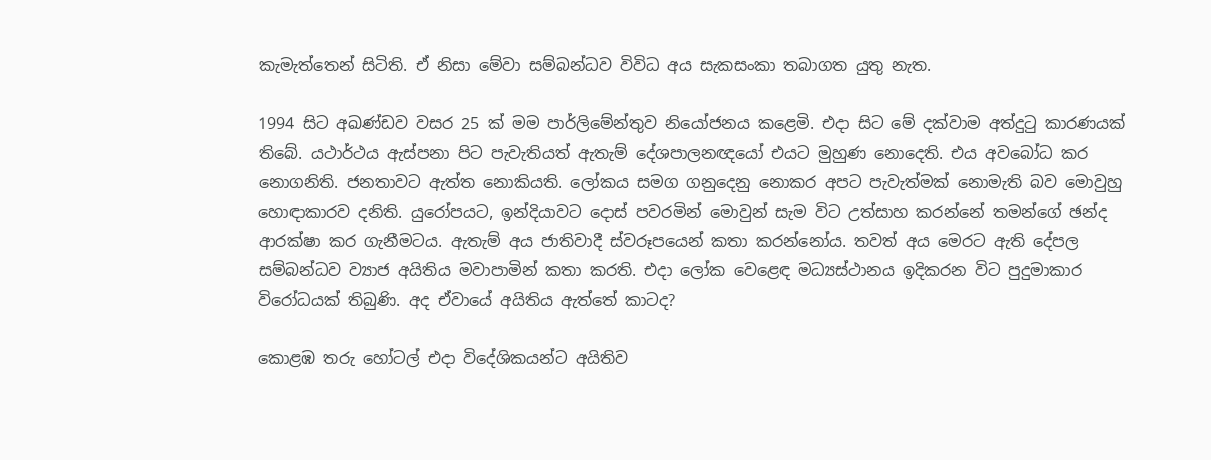කැමැත්තෙන් සිටිති. ඒ නිසා මේවා සම්බන්ධව විවිධ අය සැකසංකා තබාගත යුතු නැත.

1994 සිට අඛණ්ඩව වසර 25 ක් මම පාර්ලිමේන්තුව නියෝජනය කළෙමි. එදා සිට මේ දක්වාම අත්දුටු කාරණයක් තිබේ. යථාර්ථය ඇස්පනා පිට පැවැතියත් ඇතැම් දේශපාලනඥයෝ එයට මුහුණ නොදෙති. එය අවබෝධ කර නොගනිති. ජනතාවට ඇත්ත නොකියති. ලෝකය සමග ගනුදෙනු නොකර අපට පැවැත්මක් නොමැති බව මොවුහු හොඳ‌ාකාරව දනිති. යුරෝපයට, ඉන්දියාවට දොස් පවරමින් මොවුන් සැම විට උත්සාහ කරන්නේ තමන්ගේ ඡන්ද ආරක්ෂා කර ගැනීමටය. ඇතැම් අය ජාතිවාදී ස්වරූපයෙන් කතා කරන්නෝය. තවත් අය මෙරට ඇති දේපල සම්බන්ධව ව්‍යාජ අයිතිය මවාපාමින් කතා කරති. එද‌ා ලෝක වෙළෙඳ මධ්‍යස්ථානය ඉදිකරන විට පුදුමාකාර විරෝධයක් තිබුණි. අද ඒවායේ අයිතිය ඇත්තේ කාටද?

කොළඹ තරු හෝටල් එද‌ා විදේශිකයන්ට අයිතිව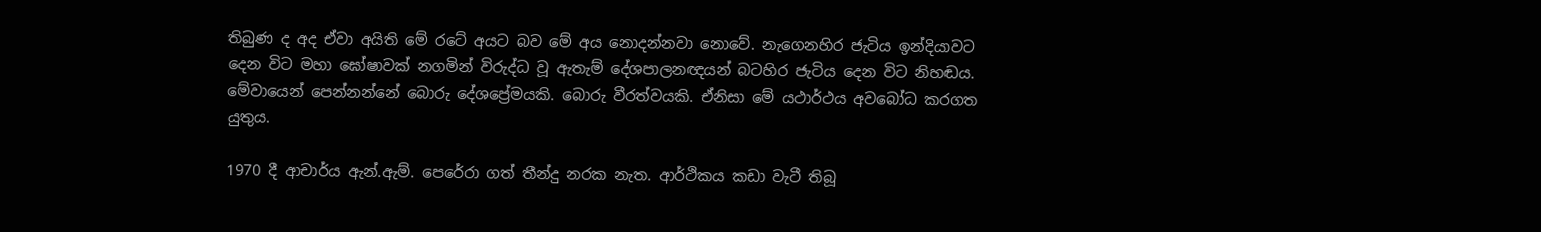තිබුණ ද අද ඒවා අයිති මේ රටේ අයට බව මේ අය නොදන්නවා නොවේ. නැගෙනහිර ජැටිය ඉන්දියාවට දෙන විට මහා ඝෝෂාවක් නගමින් විරුද්ධ වූ ඇතැම් දේශපාලනඥයන් බටහිර ජැටිය දෙන විට නිහඬය. මේවායෙන් පෙන්නන්නේ බොරු දේශප්‍රේමයකි. බොරු වීරත්වයකි. ඒනිසා මේ යථාර්ථය අවබෝධ කරගත යුතුය.

1970 දී ආචාර්ය ඇන්.ඇම්. පෙරේරා ගත් තීන්දු නරක නැත. ආර්ථිකය කඩා වැටී තිබූ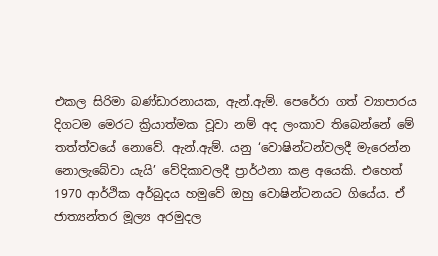එකල සිරිමා බණ්ඩාරනායක, ඇන්.ඇම්. පෙරේරා ගත් ව්‍යාපාරය දිගටම මෙරට ක්‍රියාත්මක වූවා නම් අද ලංකාව තිබෙන්නේ මේ තත්ත්වයේ නොවේ. ඇන්.ඇම්. යනු ‘වොෂින්ටන්වලදී මැරෙන්න නොලැබේවා යැයි’ වේදිකාවලදී ප්‍රාර්ථනා කළ අයෙකි. එහෙත් 1970 ආර්ථික අර්බුදය හමුවේ ඔහු වොෂින්ටනයට ගියේය. ඒ ජාත්‍යන්තර මූල්‍ය අරමුදල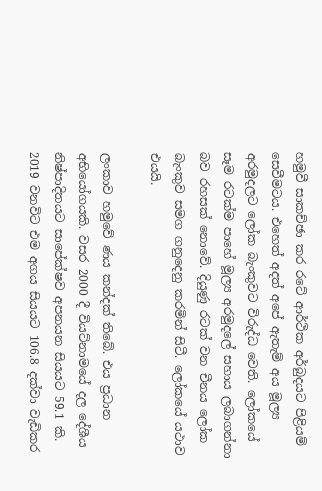හමුවී සාකච්ඡා කර රටේ ආර්ථික අර්බුදයට පිළියම් සෙවීමටය. එහෙත් අදත් අපේ ඇතැම් අය මූල්‍ය අරමුදලට ලෝක බැංකුවට විරුද්ධ වෙති. ලෝකයේ සෑම රටක්ම පාහේ මූල්‍ය අරමුදලේ සහාය ලබාගන්නා බව රහසක් නොවේ. දියුණු රටක් වන චීනය ලෝක බැංකුව සමග ගනුදෙනු කරමින් සිටී. ලෝකයේ යථාව එයයි.

ලංකාව හමුවේ ණය කන්දක් තිබේ. එය ප්‍රධාන අභියෝගයකි. වසර 2000 දී වියට්නාමයේ දල දේශීය නිෂ්පාදිතයට සාපේක්ෂව අපනයන සියයට 59.1 කි. 2019 වනවිට එම අගය සියයට 106.8 දක්වා වැඩිකර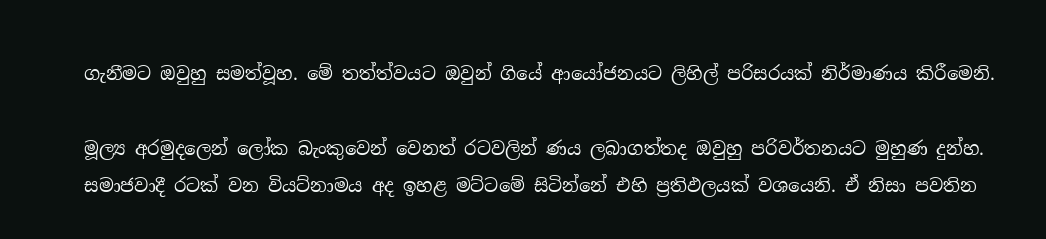ගැනීමට ඔවුහු සමත්වූහ. මේ තත්ත්වයට ඔවුන් ගියේ ආයෝජනයට ලිහිල් පරිසරයක් නිර්මාණය කිරීමෙනි.

මූල්‍ය අරමුදලෙන් ලෝක බැංකුවෙන් වෙනත් රටවලින් ණය ලබාගත්තද ඔවුහු පරිවර්තනයට මුහුණ දුන්හ. සමාජවාදී රටක් වන වියට්නාමය අද ඉහළ මට්ටමේ සිටින්නේ එහි ප්‍රතිඵලයක් වශයෙනි. ඒ නිසා පවතින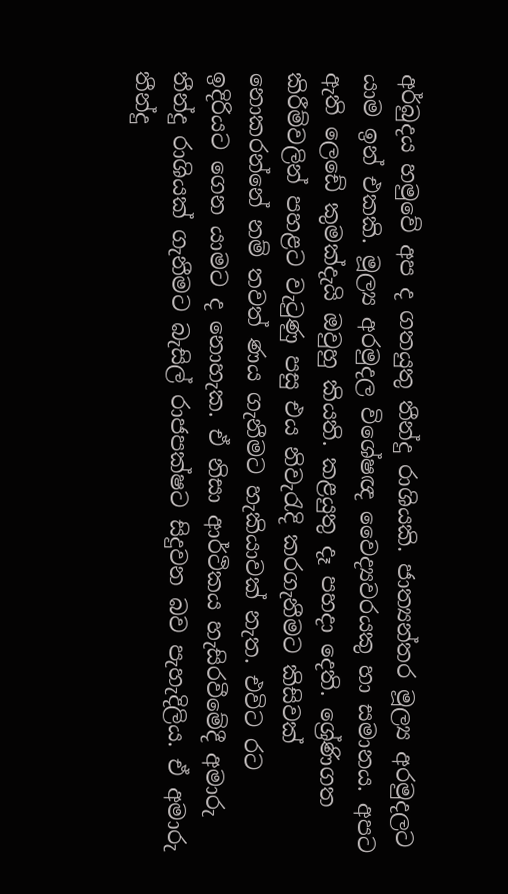අර්බුදය හමුවේ අප ද ගතයුතු තීන්දු රාශියකි. ජාත්‍යන්තර මූල්‍ය අරමුදලට යාම ඉන් එකකි. මූල්‍ය අරමුදල විශේෂඥ වෛද්‍යවරයකු හා සමානය. අපට ඇති ලෙඩේ කුමක්දැයි ඔවුහු කියති. කළයුතු දෑ පහදා දෙති. ශ්‍රේණිගත කිරීම්වලින් පහළට වැටුණු පසු එය නිවැරැදි කරගැනීමට කිසිවක් නොකරන්නේ නම් තවත් ණය ගැනීමට හැකියාවක් නැත. එවිට රට ඉදිරියට ගෙන යාමට ද නොහැක. ඒ නිසා ආර්ථිකය හැසිරවීමේදී අමාරු තීන්දු රාශියක් ගැනීමට බැසිල් රාජපක්ෂට සිදුවන බව පැහැදිලිය. ඒ අමාරු තීන්දු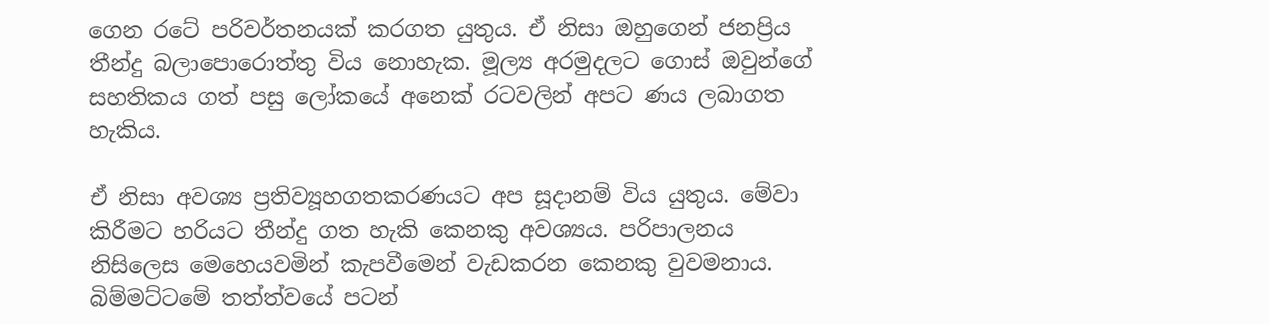ගෙන රටේ පරිවර්තනයක් කරගත යුතුය. ඒ නිසා ඔහුගෙන් ජනප්‍රිය තීන්දු බලාපොරොත්තු විය නොහැක. මූල්‍ය අරමුදලට ගොස් ඔවුන්ගේ සහතිකය ගත් පසු ලෝකයේ අනෙක් රටවලින් අපට ණය ලබාගත හැකිය.

ඒ නිසා අවශ්‍ය ප්‍රතිව්‍යූහගතකරණයට අප සූද‌ානම් විය යුතුය. මේවා කිරීමට හරියට තීන්දු ගත හැකි කෙනකු අවශ්‍යය. පරිපාලනය නිසිලෙස මෙහෙයවමින් කැපවීමෙන් වැඩකරන කෙනකු වුවමනාය. බිම්මට්ටමේ තත්ත්වයේ පටන්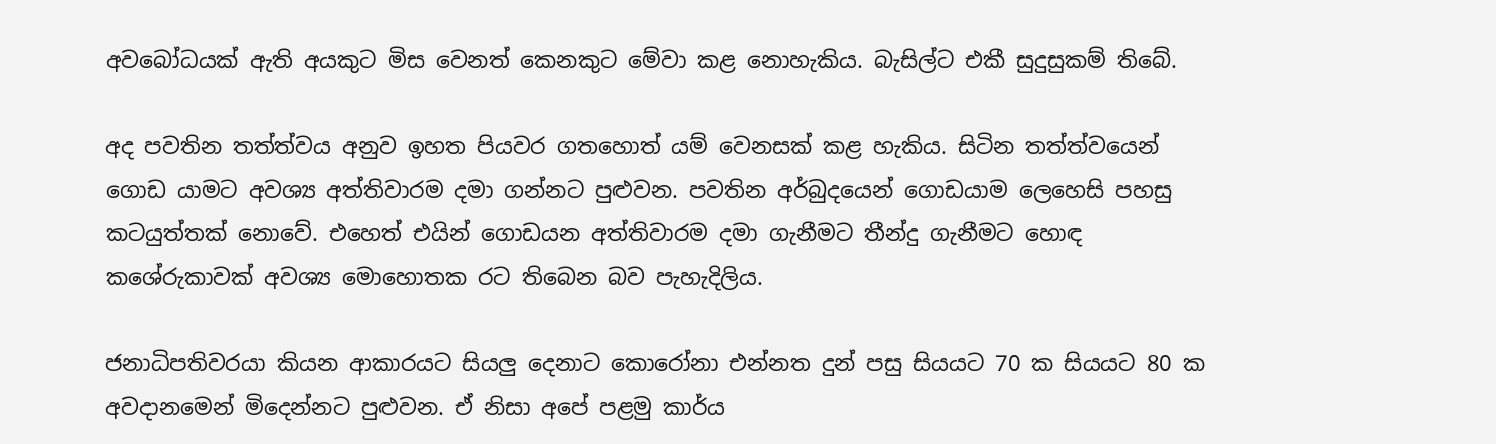අවබෝධයක් ඇති අයකුට මිස වෙනත් කෙනකුට මේවා කළ නොහැකිය. බැසිල්ට එකී සුදුසුකම් තිබේ.

අද පවතින තත්ත්වය අනුව ඉහත පියවර ගතහොත් යම් වෙනසක් කළ හැකිය. සිටින තත්ත්වයෙන් ගොඩ යාමට අවශ්‍ය අත්තිවාරම දමා ගන්නට පුළුවන. පවතින අර්බුදයෙන් ගොඩයාම ලෙහෙසි පහසු කටයුත්තක් නොවේ. එහෙත් එයින් ගොඩයන අත්තිවාරම දමා ගැනීමට තීන්දු ගැනීමට හොඳ කශේරුකාවක් අවශ්‍ය මොහොතක රට තිබෙන බව පැහැදිලිය.

ජනාධිපතිවරයා කියන ආකාරයට සියලු දෙනාට කොරෝනා එන්නත දුන් පසු සියයට 70 ක සියයට 80 ක අවද‌ානමෙන් මිදෙන්නට පුළුවන. ඒ නිසා අපේ පළමු කාර්ය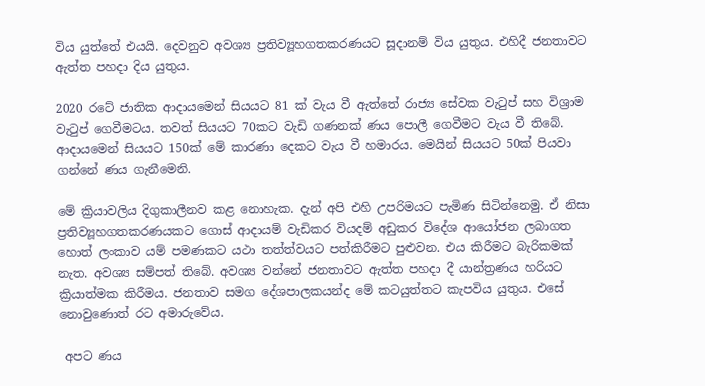විය යුත්තේ එයයි. දෙවනුව අවශ්‍ය ප්‍රතිව්‍යූහගතකරණයට සූද‌ානම් විය යුතුය. එහිදී ජනතාවට ඇත්ත පහද‌ා දිය යුතුය.

2020 රටේ ජාතික ආද‌ායමෙන් සියයට 81 ක් වැය වී ඇත්තේ රාජ්‍ය සේවක වැටුප් සහ විශ්‍රාම වැටුප් ගෙවීමටය. තවත් සියයට 70කට වැඩි ගණනක් ණය පොලී ගෙවීමට වැය වී තිබේ. ආද‌ායමෙන් සියයට 150ක් මේ කාරණා දෙකට වැය වී හමාරය. මෙයින් සියයට 50ක් පියවා ගන්නේ ණය ගැනීමෙනි.

මේ ක්‍රියාවලිය දිගුකාලීනව කළ නොහැක. දැන් අපි එහි උපරිමයට පැමිණ සිටින්නෙමු. ඒ නිසා ප්‍රතිව්‍යූහගතකරණයකට ගොස් ආද‌ායම් වැඩිකර වියදම් අඩුකර විදේශ ආයෝජන ලබාගත හොත් ලංකාව යම් පමණකට යථා තත්ත්වයට පත්කිරීමට පුළුවන. එය කිරීමට බැරිකමක් නැත. අවශ්‍ය සම්පත් තිබේ. අවශ්‍ය වන්නේ ජනතාවට ඇත්ත පහද‌ා දී යාන්ත්‍රණය හරියට ක්‍රියාත්මක කිරීමය. ජනතාව සමග දේශපාලකයන්ද මේ කටයුත්තට කැපවිය යුතුය. එසේ නොවුණොත් රට අමාරුවේය.

 අපට ණය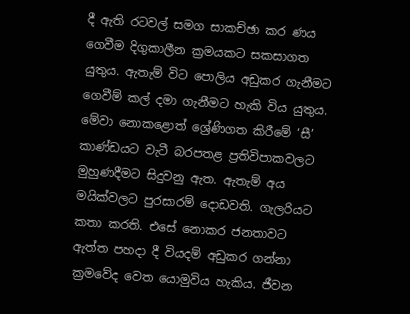දී ඇති රටවල් සමග සාකච්ඡා කර ණය ගෙවීම දිගුකාලීන ක්‍රමයකට සකසාගත යුතුය. ඇතැම් විට පොලිය අඩුකර ගැනීමට ගෙවීම් කල් දමා ගැනීමට හැකි විය යුතුය. මේවා නොකළොත් ශ්‍රේණිගත කිරීමේ ‘සී’ කාණ්ඩයට වැටී බරපතළ ප්‍රතිවිපාකවලට මුහුණදීමට සිදුවනු ඇත. ඇතැම් අය මයික්වලට පුරසාරම් දොඩවති. ගැලරියට කතා කරති. එසේ නොකර ජනතාවට ඇත්ත පහදා දී වියදම් අඩුකර ගන්නා ක්‍රමවේද වෙත යොමුවිය හැකිය. ජීවන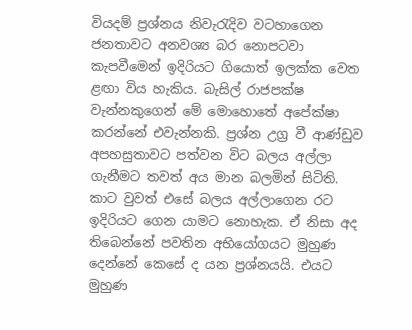වියදම් ප්‍රශ්නය නිවැරැදිව වටහාගෙන ජනතාවට අනවශ්‍ය බර නොපටවා කැපවීමෙන් ඉදිරියට ගියොත් ඉලක්ක වෙත ළඟා විය හැකිය. බැසිල් රාජපක්ෂ වැන්නකුගෙන් මේ මොහොතේ අපේක්ෂා කරන්නේ එවැන්නකි. ප්‍රශ්න උග්‍ර වී ආණ්ඩුව අපහසුතාවට පත්වන විට බලය අල්ලා ගැනීමට තවත් අය මාන බලමින් සිටිති. කාට වුවත් එසේ බලය අල්ලාගෙන රට ඉදිරියට ගෙන යාමට නොහැක. ඒ නිසා අද තිබෙන්නේ පවතින අභියෝගයට මුහුණ දෙන්නේ කෙසේ ද යන ප්‍රශ්නයයි. එයට මුහුණ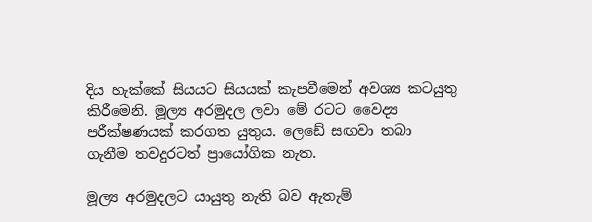දිය හැක්කේ සියයට සියයක් කැපවීමෙන් අවශ්‍ය කටයුතු කිරීමෙනි. මූල්‍ය අරමුදල ලවා මේ රටට වෛද්‍ය පරීක්ෂණයක් කරගත යුතුය. ලෙඩේ සඟවා තබා ගැනීම තවදුරටත් ප්‍රායෝගික නැත.

මූල්‍ය අරමුදලට යායුතු නැති බව ඇතැම්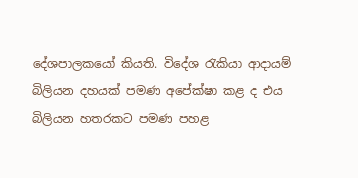දේශපාලකයෝ කියති. විදේශ රැකියා ආද‌ායම් බිලියන දහයක් පමණ අපේක්ෂා කළ ද එය බිලියන හතරකට පමණ පහළ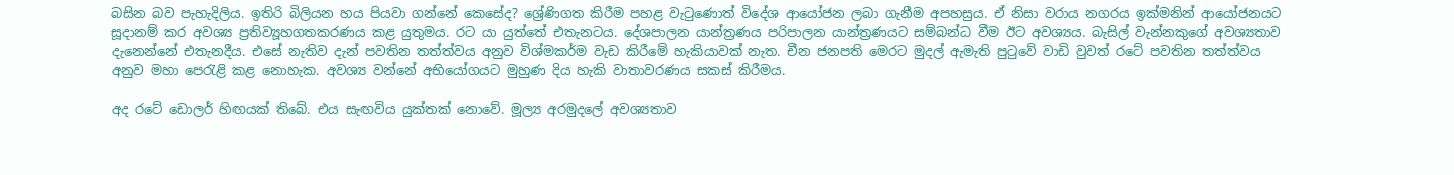බසින බව පැහැදිලිය. ඉතිරි බිලියන හය පියවා ගන්නේ කෙසේද? ශ්‍රේණිගත කිරීම පහළ වැටුණොත් විදේශ ආයෝජන ලබා ගැනීම අපහසුය. ඒ නිසා වරාය නගරය ඉක්මනින් ආයෝජනයට සූදානම් කර අවශ්‍ය ප්‍රතිව්‍යූහගතකරණය කළ යුතුමය. රට යා යුත්තේ එතැනටය. දේශපාලන යාන්ත්‍රණය පරිපාලන යාන්ත්‍රණයට සම්බන්ධ වීම ඊට අවශ්‍යය. බැසිල් වැන්නකුගේ අවශ්‍යතාව දැනෙන්නේ එතැනදීය. එසේ නැතිව දැන් පවතින තත්ත්වය අනුව විශ්මකර්ම වැඩ කිරීමේ හැකියාවක් නැත. චීන ජනපති මෙරට මුදල් ඇමැති පුටුවේ වාඩි වුවත් රටේ පවතින තත්ත්වය අනුව මහා පෙරැළි කළ නොහැක. අවශ්‍ය වන්නේ අභියෝගයට මුහුණ දිය හැකි වාතාවරණය සකස් කිරීමය.

අද රටේ ඩොලර් හිඟයක් තිබේ. එය සැඟවිය යුක්තක් නොවේ. මූල්‍ය අරමුදලේ අවශ්‍යතාව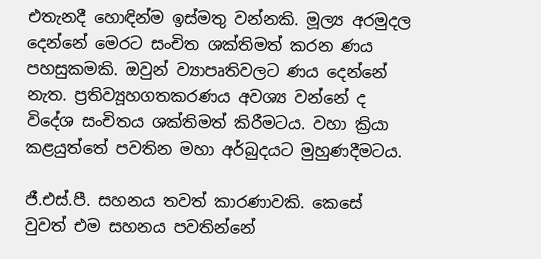එතැනදී හොඳින්ම ඉස්මතු වන්නකි. මූල්‍ය අරමුදල දෙන්නේ මෙරට සංචිත ශක්තිමත් කරන ණය පහසුකමකි. ඔවුන් ව්‍යාපෘතිවලට ණය දෙන්නේ නැත. ප්‍රතිව්‍යූහගතකරණය අවශ්‍ය වන්නේ ද විදේශ සංචිතය ශක්තිමත් කිරීමටය. වහා ක්‍රියා කළයුත්තේ පවතින මහා අර්බුදයට මුහුණදීමටය.

ජී.එස්.පී. සහනය තවත් කාරණාවකි. කෙසේ වුවත් එම සහනය පවතින්නේ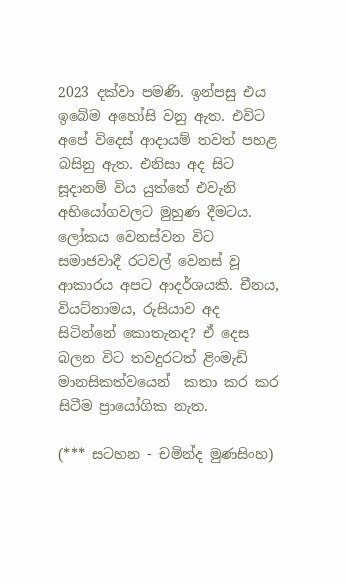2023 දක්වා පමණි. ඉන්පසු එය ඉබේම අහෝසි වනු ඇත. එවිට අපේ විදෙස් ආද‌ායම් තවත් පහළ බසිනු ඇත. එනිසා අද සිට සූද‌ානම් විය යුත්තේ එවැනි අභියෝගවලට මුහුණ දීමටය. ලෝකය වෙනස්වන විට සමාජවාදී රටවල් වෙනස් වූ ආකාරය අපට ආදර්ශයකි. චීනය, වියට්නාමය, රුසියාව අද සිටින්නේ කොතැනද? ඒ දෙස බලන විට තවදුරටත් ළිංමැඩි මානසිකත්වයෙන්  කතා කර කර සිටීම ප්‍රායෝගික නැත.

(*** සටහන - චමින්ද මුණසිංහ)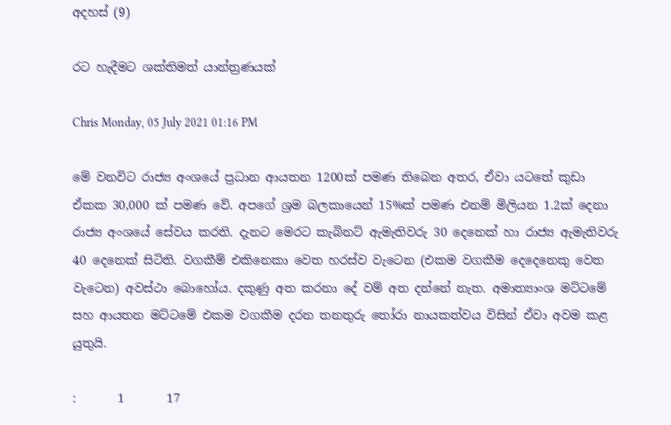අදහස් (9)

රට හැදීමට ශක්තිමත් යාන්ත්‍රණයක්

Chris Monday, 05 July 2021 01:16 PM

මේ වනවිට රාජ්‍ය අංශයේ ප්‍රධාන ආයතන 1200ක් පමණ තිබෙන අතර, ඒවා යටතේ කුඩා ඒකක 30,000 ක් පමණ වේ. අපගේ ශ්‍රම බලකායෙන් 15%ක් පමණ එනම් මිලියන 1.2ක් දෙනා රාජ්‍ය අංශයේ සේවය කරති. දැනට මෙරට කැබිනට් ඇමැතිවරු 30 දෙනෙක් හා රාජ්‍ය ඇමැතිවරු 40 දෙනෙක් සිටිති. වගකීම් එකිනෙකා වෙත හරස්ව වැටෙන (එකම වගකීම දෙදෙනෙකු වෙත වැටෙන) අවස්ථා බොහෝය. දකුණු අත කරනා දේ වම් අත දන්නේ නැත. අමාත්‍යාංශ මට්ටමේ සහ ආයතන මට්ටමේ එකම වගකීම දරන තනතුරු තෝරා නායකත්වය විසින් ඒවා අවම කළ යුතුයි.

:       1       17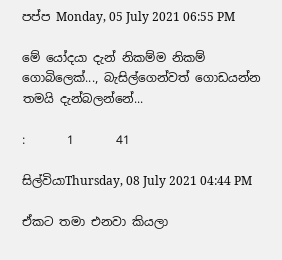පප්ප Monday, 05 July 2021 06:55 PM

මේ යෝදයා දැන් නිකම්ම නිකම් ගොබිලෙක්..., බැසිල්ගෙන්වත් ගොඩයන්න තමයි දැන්බලන්නේ...

:       1       41

සිල්වියාThursday, 08 July 2021 04:44 PM

ඒකට තමා එනවා කියලා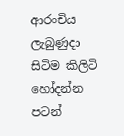ආරංචිය ලැබුණුදා සිටිම කිලිටි හෝදන්න පටන්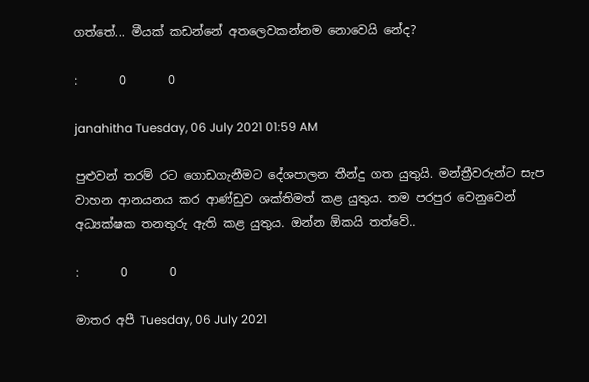ගත්තේ... මීයක් කඩන්නේ අතලෙවකන්නම නොවෙයි නේද?

:       0       0

janahitha Tuesday, 06 July 2021 01:59 AM

පුළුවන් තරම් රට ගොඩගැනීමට දේශපාලන තීන්දු ගත යුතුයි. මන්ත්‍රීවරුන්ට සැප වාහන ආනයනය කර ආණ්ඩුව ශක්තිමත් කළ යුතුය. තම පරපුර වෙනුවෙන් අධ්‍යක්ෂක තනතුරු ඇති කළ යුතුය. ඔන්න ඕකයි තත්වේ..

:       0       0

මාතර අපී Tuesday, 06 July 2021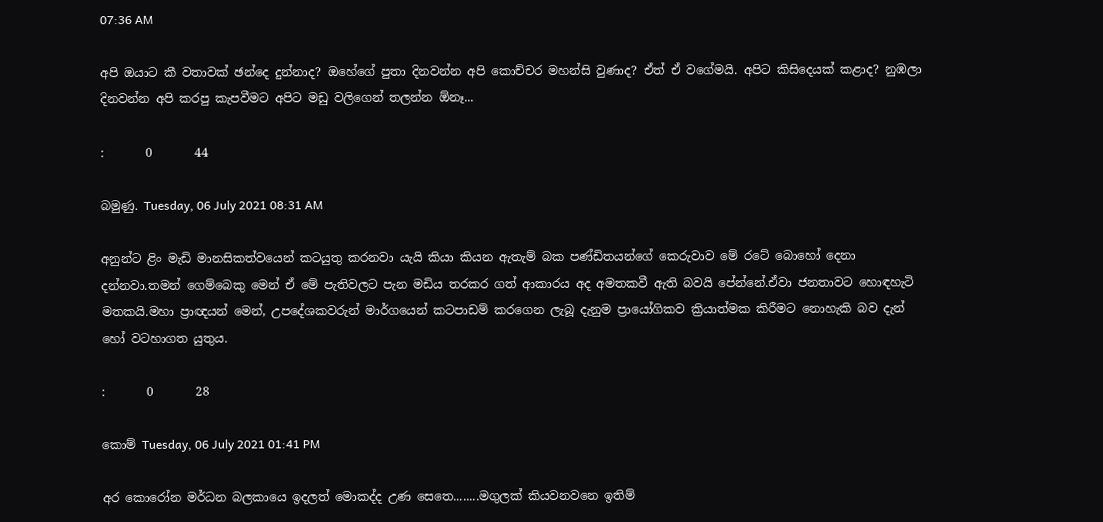07:36 AM

අපි ඔයාට කී වතාවක් ඡන්දෙ දුන්නාද? ඔහේගේ පුතා දිනවන්න අපි කොච්චර මහන්සි වුණාද? ඒත් ඒ වගේමයි. අපිට කිසිදෙයක් කළාද? නුඹලා දිනවන්න අපි කරපු කැපවීමට අපිට මඩු වලිගෙන් තලන්න ඕනෑ...

:       0       44

බමුණු. Tuesday, 06 July 2021 08:31 AM

අනුන්ට ළිං මැඩි මානසිකත්වයෙන් කටයුතු කරනවා යැයි කියා කියන ඇතැම් බක පණ්ඩිතයන්ගේ කෙරුවාව මේ රටේ බොහෝ දෙනා දන්නවා.තමන් ගෙම්බෙකු මෙන් ඒ මේ පැතිවලට පැන මඩිය තරකර ගත් ආකාරය අද අමතකවී ඇති බවයි පේන්නේ.ඒවා ජනතාවට හොඳහැටි මතකයි.මහා ප්‍රාඥයන් මෙන්, උපදේශකවරුන් මාර්ගයෙන් කටපාඩම් කරගෙන ලැබූ දැනුම ප්‍රායෝගිකව ක්‍රියාත්මක කිරීමට නොහැකි බව දැන් හෝ වටහාගත යුතුය.

:       0       28

කොම් Tuesday, 06 July 2021 01:41 PM

අර කොරෝන මර්ධන බලකායෙ ඉදලත් මොකද්ද උණ සෙතෙ........මගුලක් කියවනවනෙ ඉතිම්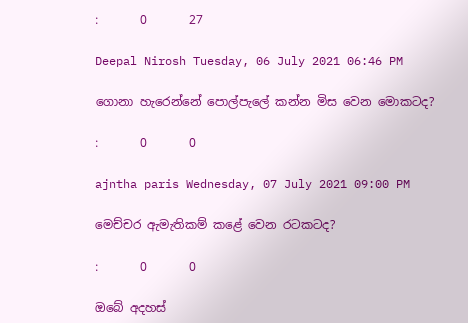:       0       27

Deepal Nirosh Tuesday, 06 July 2021 06:46 PM

ගොනා හැරෙන්නේ පොල්පැලේ කන්න මිස වෙන මොකටද?

:       0       0

ajntha paris Wednesday, 07 July 2021 09:00 PM

මෙච්චර ඇමැතිකම් කළේ වෙන රටකටද?

:       0       0

ඔබේ අදහස්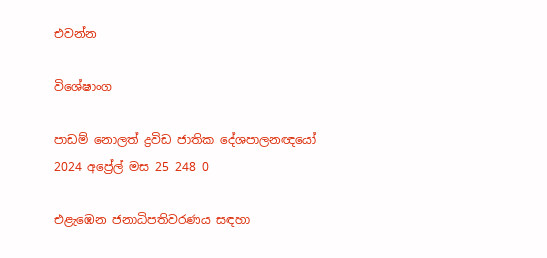එවන්න

විශේෂාංග

පාඩම් නොලත් ද්‍රවිඩ ජාතික දේශපාලනඥයෝ
2024 අප්‍රේල් මස 25 248 0

එළැඹෙන ජනාධිපතිවරණය සඳහා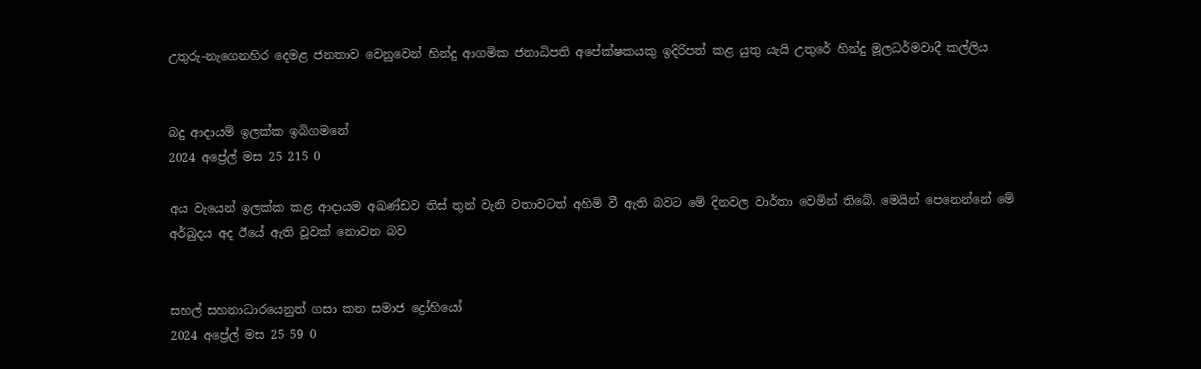උතුරු-නැගෙනහිර දෙමළ ජනතාව වෙනුවෙන් හින්දු ආගමික ජනාධිපති අපේක්ෂකයකු ඉදිරිපත් කළ යුතු යැයි උතුරේ හින්දු මූලධර්මවාදී කල්ලිය


බදු ආදායම් ඉලක්ක ඉබිගමනේ
2024 අප්‍රේල් මස 25 215 0

අය වැයෙන් ඉලක්ක කළ ආදායම අඛණ්ඩව තිස් තුන් වැනි වතාවටත් අහිමි වී ඇති බවට මේ දිනවල වාර්තා වෙමින් තිබේ. මෙයින් පෙනෙන්නේ මේ අර්බුදය අද ඊයේ ඇති වූවක් නොවන බව


සහල් සහනාධාරයෙනුත් ගසා කන සමාජ ද්‍රෝහියෝ
2024 අප්‍රේල් මස 25 59 0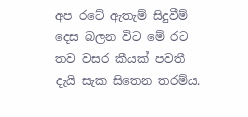අප රටේ ඇතැම් සිදුවීම් දෙස බලන විට මේ රට තව වසර කීයක් පවතී දැයි සැක සිතෙන තරම්ය.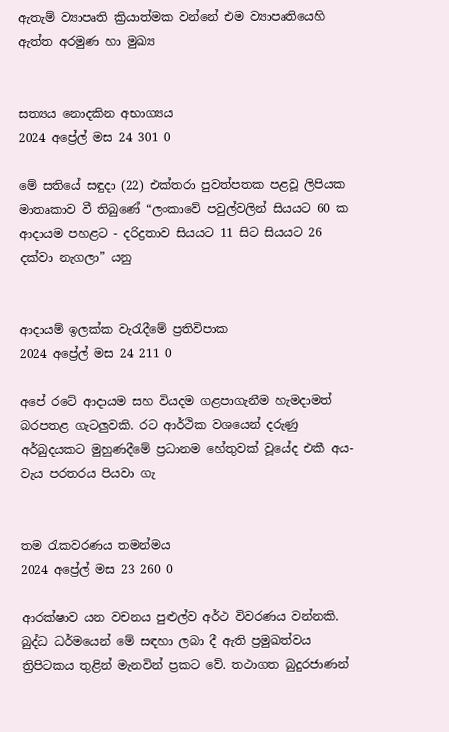ඇතැම් ව්‍යාපෘති ක්‍රියාත්මක වන්නේ එම ව්‍යාපෘතියෙහි ඇත්ත අරමුණ හා මුඛ්‍ය


සත්‍යය නොදකින අභාග්‍යය
2024 අප්‍රේල් මස 24 301 0

මේ සතියේ සඳුදා (22) එක්තරා පුවත්පතක පළවූ ලිපියක මාතෘකාව වී තිබුණේ “ලංකාවේ පවුල්වලින් සියයට 60 ක ආදායම පහළට - දරිද්‍රතාව සියයට 11 සිට සියයට 26 දක්වා නැගලා” යනු


ආදායම් ඉලක්ක වැරැදීමේ ප්‍රතිවිපාක
2024 අප්‍රේල් මස 24 211 0

අපේ රටේ ආදායම සහ වියදම ගළපාගැනීම හැමදාමත් බරපතළ ගැටලුවකි. රට ආර්ථික වශයෙන් දරුණු අර්බුදයකට මුහුණදීමේ ප්‍රධානම හේතුවක් වූයේද එකී අය-වැය පරතරය පියවා ගැ


තම රැකවරණය තමන්මය
2024 අප්‍රේල් මස 23 260 0

ආරක්ෂාව යන වචනය පුළුල්ව අර්ථ විවරණය වන්නකි. බුද්ධ ධර්මයෙන් මේ සඳහා ලබා දී ඇති ප්‍රමුඛත්වය ත්‍රිපිටකය තුළින් මැනවින් ප්‍රකට වේ. තථාගත බුදුරජාණන්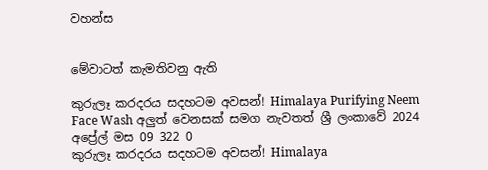වහන්ස


මේවාටත් කැමතිවනු ඇති

කුරුලෑ කරදරය සදහටම අවසන්! Himalaya Purifying Neem Face Wash අලුත් වෙනසක් සමග නැවතත් ශ්‍රී ලංකාවේ 2024 අප්‍රේල් මස 09 322 0
කුරුලෑ කරදරය සදහටම අවසන්! Himalaya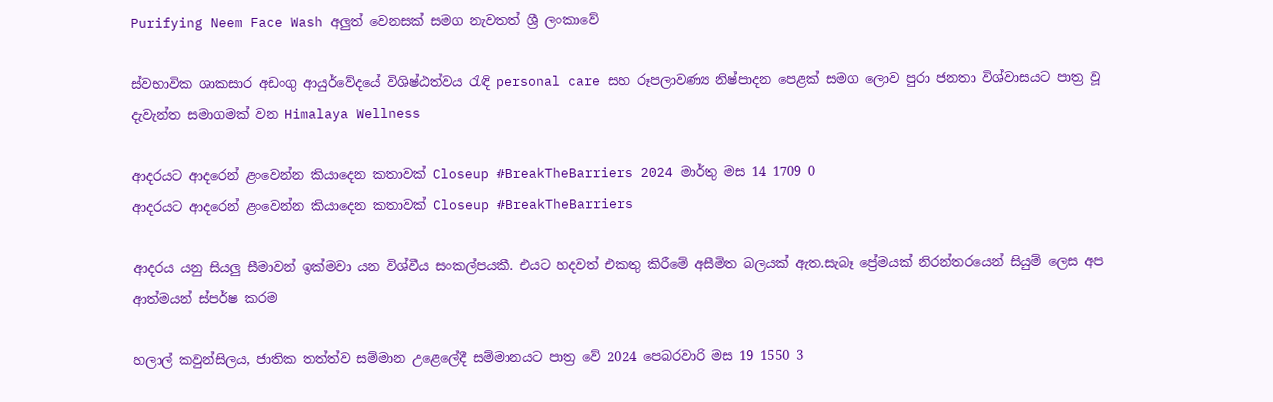Purifying Neem Face Wash අලුත් වෙනසක් සමග නැවතත් ශ්‍රී ලංකාවේ

ස්වභාවික ශාකසාර අඩංගු ආයුර්වේදයේ විශිෂ්ඨත්වය රැඳි personal care සහ රූපලාවණ්‍ය නිෂ්පාදන පෙළක් සමග ලොව පුරා ජනතා විශ්වාසයට පාත්‍ර වූ දැවැන්ත සමාගමක් වන Himalaya Wellness

ආදරයට ආදරෙන් ළංවෙන්න කියාදෙන කතාවක් Closeup #BreakTheBarriers 2024 මාර්තු මස 14 1709 0
ආදරයට ආදරෙන් ළංවෙන්න කියාදෙන කතාවක් Closeup #BreakTheBarriers

ආදරය යනු සියලු සීමාවන් ඉක්මවා යන විශ්වීය සංකල්පයකී. එයට හදවත් එකතු කිරීමේ අසීමිත බලයක් ඇත.සැබෑ ප්‍රේමයක් නිරන්තරයෙන් සියුම් ලෙස අප ආත්මයන් ස්පර්ෂ කරම

හලාල් කවුන්සිලය, ජාතික තත්ත්ව සම්මාන උළෙලේදී සම්මානයට පාත්‍ර වේ 2024 පෙබරවාරි මස 19 1550 3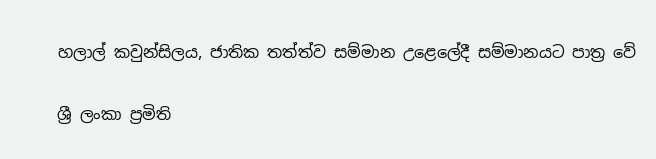හලාල් කවුන්සිලය, ජාතික තත්ත්ව සම්මාන උළෙලේදී සම්මානයට පාත්‍ර වේ

ශ්‍රී ලංකා ප්‍රමිති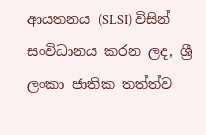ආයතනය (SLSI) විසින් සංවිධානය කරන ලද, ශ්‍රී ලංකා ජාතික තත්ත්ව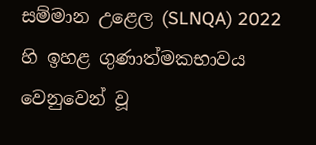සම්මාන උළෙල (SLNQA) 2022 හි ඉහළ ගුණාත්මකභාවය වෙනුවෙන් වූ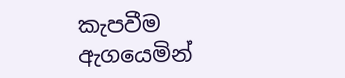කැපවීම ඇගයෙමින්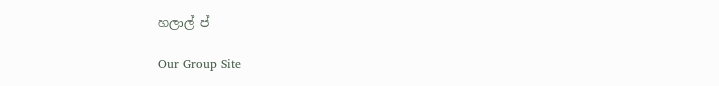හලාල් ප්

Our Group Site